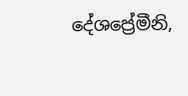දේශප්‍රේමීනි,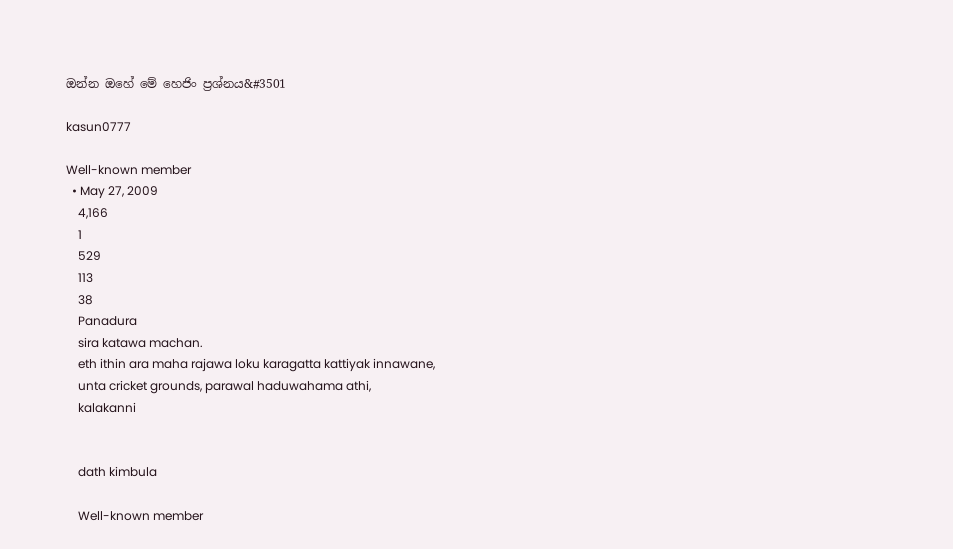ඔන්න ඔහේ මේ හෙජිං ප්‍රශ්නය&#3501

kasun0777

Well-known member
  • May 27, 2009
    4,166
    1
    529
    113
    38
    Panadura
    sira katawa machan.
    eth ithin ara maha rajawa loku karagatta kattiyak innawane,
    unta cricket grounds, parawal haduwahama athi,
    kalakanni


    dath kimbula

    Well-known member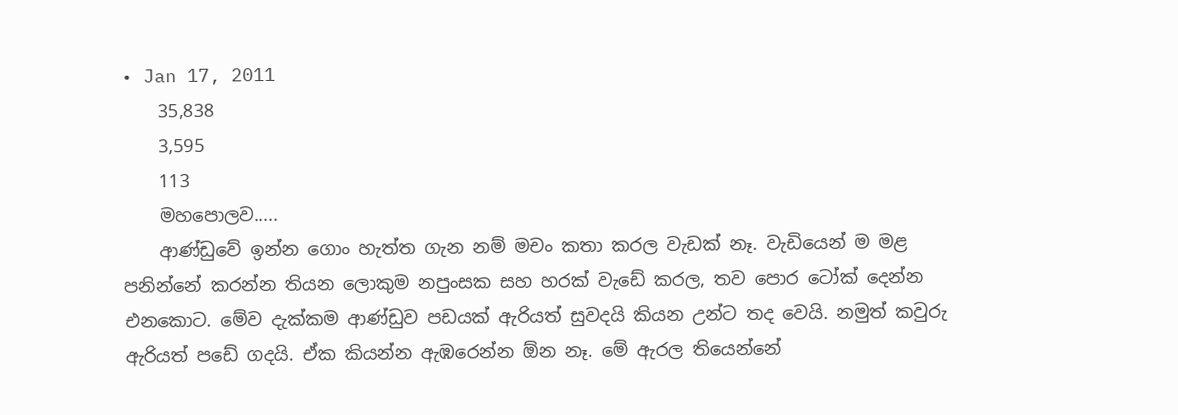• Jan 17, 2011
    35,838
    3,595
    113
    මහපොලව.....
    ආණ්ඩුවේ ඉන්න ගොං හැත්ත ගැන නම් මචං කතා කරල වැඩක් නෑ. වැඩියෙන් ම මළ පනින්නේ කරන්න තියන ලොකුම නපුංසක සහ හරක් වැඩේ කරල, තව පොර ටෝක් දෙන්න එනකොට. මේව දැක්කම ආණ්ඩුව පඩයක් ඇරියත් සුවදයි කියන උන්ට තද වෙයි. නමුත් කවුරු ඇරියත් පඩේ ගදයි. ඒක කියන්න ඇඹරෙන්න ඕන නෑ. මේ ඇරල තියෙන්නේ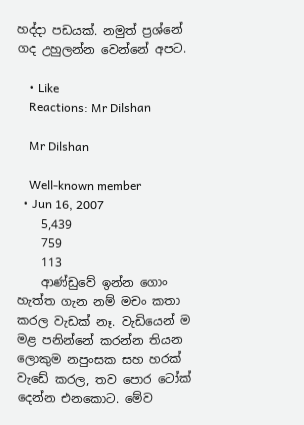හද්දා පඩයක්. නමුත් ප්‍රශ්නේ ගද උහුලන්න වෙන්නේ අපට.

    • Like
    Reactions: Mr Dilshan

    Mr Dilshan

    Well-known member
  • Jun 16, 2007
    5,439
    759
    113
    ආණ්ඩුවේ ඉන්න ගොං හැත්ත ගැන නම් මචං කතා කරල වැඩක් නෑ. වැඩියෙන් ම මළ පනින්නේ කරන්න තියන ලොකුම නපුංසක සහ හරක් වැඩේ කරල, තව පොර ටෝක් දෙන්න එනකොට. මේව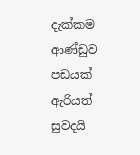දැක්කම ආණ්ඩුව පඩයක් ඇරියත් සුවදයි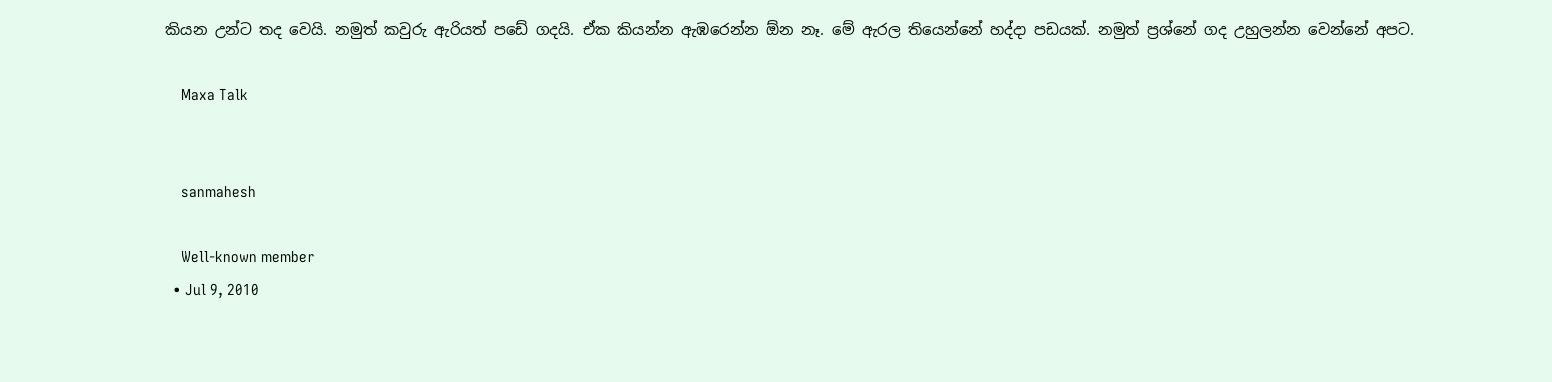කියන උන්ට තද වෙයි. නමුත් කවුරු ඇරියත් පඩේ ගදයි. ඒක කියන්න ඇඹරෙන්න ඕන නෑ. මේ ඇරල තියෙන්නේ හද්දා පඩයක්. නමුත් ප්‍රශ්නේ ගද උහුලන්න වෙන්නේ අපට.

    Maxa Talk


    sanmahesh

    Well-known member
  • Jul 9, 2010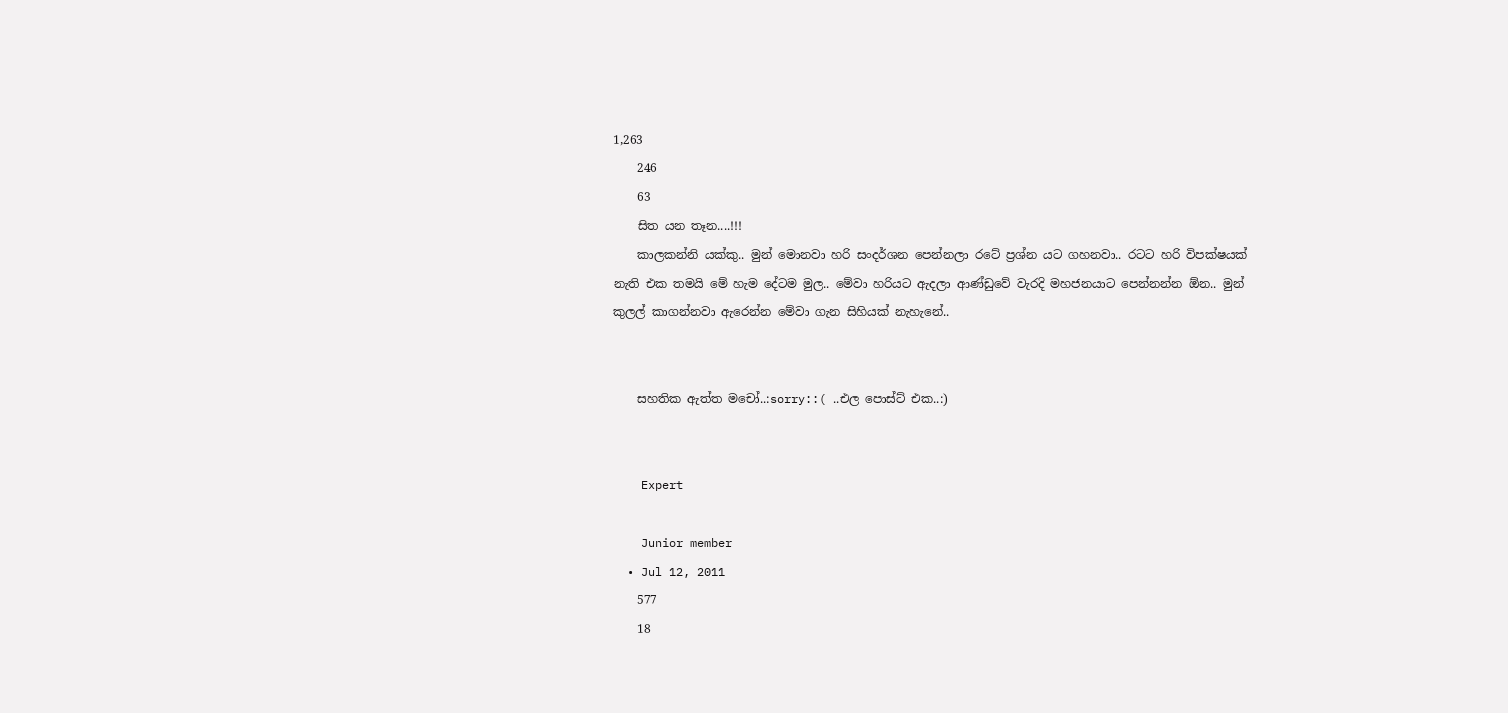1,263
    246
    63
    සිත යන තෑන....!!!
    කාලකන්නි යක්කු.. මුන් මොනවා හරි සංදර්ශන පෙන්නලා රටේ ප්‍රශ්න යට ගහනවා.. රටට හරි විපක්ෂයක් නැති එක තමයි මේ හැම දේටම මුල.. මේවා හරියට ඇදලා ආණ්ඩුවේ වැරදි මහජනයාට පෙන්නන්න ඕන.. මුන් කුලල් කාගන්නවා ඇරෙන්න මේවා ගැන සිහියක් නැහැනේ..


    සහතික ඇත්ත මචෝ..:sorry::( ..එල පොස්ට් එක..:)


    Expert

    Junior member
  • Jul 12, 2011
    577
    18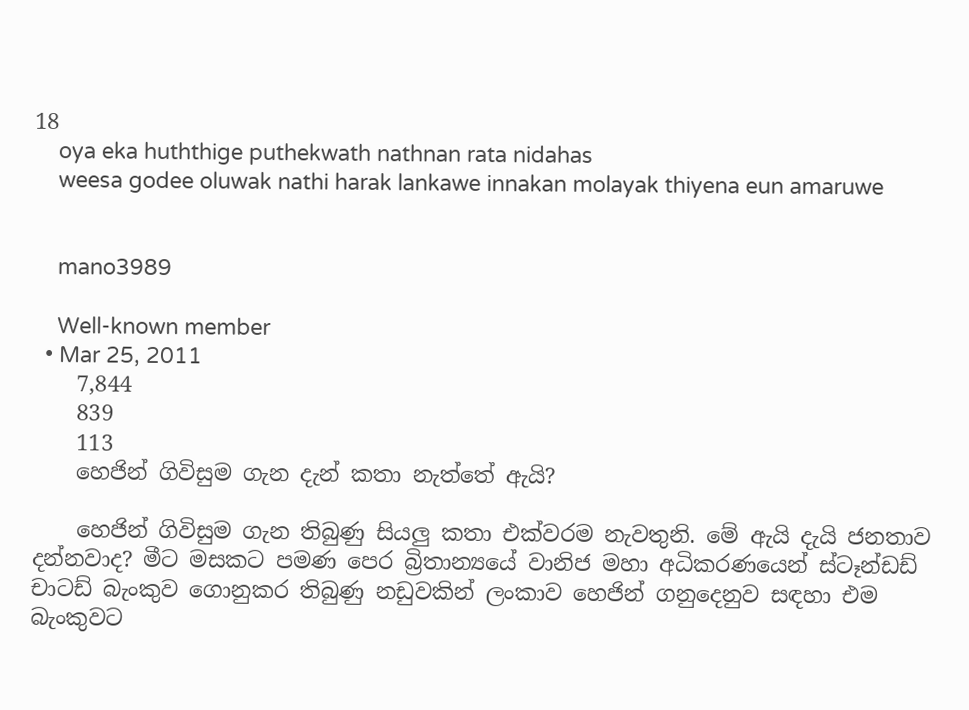18
    oya eka huththige puthekwath nathnan rata nidahas
    weesa godee oluwak nathi harak lankawe innakan molayak thiyena eun amaruwe


    mano3989

    Well-known member
  • Mar 25, 2011
    7,844
    839
    113
    හෙජින් ගිවිසුම ගැන දැන් කතා නැත්තේ ඇයි?

    හෙජින් ගිවිසුම ගැන තිබුණු සියලු කතා එක්‌වරම නැවතුනි. මේ ඇයි දැයි ජනතාව දන්නවාද? මීට මසකට පමණ පෙර බ්‍රිතාන්‍යයේ වානිජ මහා අධිකරණයෙන් ස්‌ටෑන්ඩඩ් චාටඩ් බැංකුව ගොනුකර තිබුණු නඩුවකින් ලංකාව හෙජින් ගනුදෙනුව සඳහා එම බැංකුවට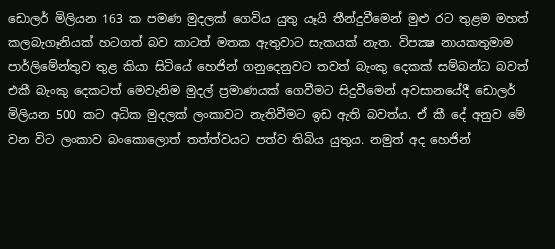ඩොලර් මිලියන 163 ක පමණ මුදලක්‌ ගෙවිය යුතු යෑයි තීන්දුවීමෙන් මුළු රට තුළම මහත් කලබැගෑනියක්‌ හටගත් බව කාටත් මතක ඇතුවාට සැකයක්‌ නැත. විපක්‍ෂ නායකතුමාම පාර්ලිමේන්තුව තුළ කියා සිටියේ හෙජින් ගනුදෙනුවට තවත් බැංකු දෙකක්‌ සම්බන්ධ බවත් එකී බැංකු දෙකටත් මෙවැනිම මුදල් ප්‍රමාණයක්‌ ගෙවීමට සිදුවීමෙන් අවසානයේදී ඩොලර් මිලියන 500 කට අධික මුදලක්‌ ලංකාවට නැතිවීමට ඉඩ ඇති බවත්ය. ඒ කී දේ අනුව මේ වන විට ලංකාව බංකොලොත් තත්ත්වයට පත්ව තිබිය යුතුය. නමුත් අද හෙජින්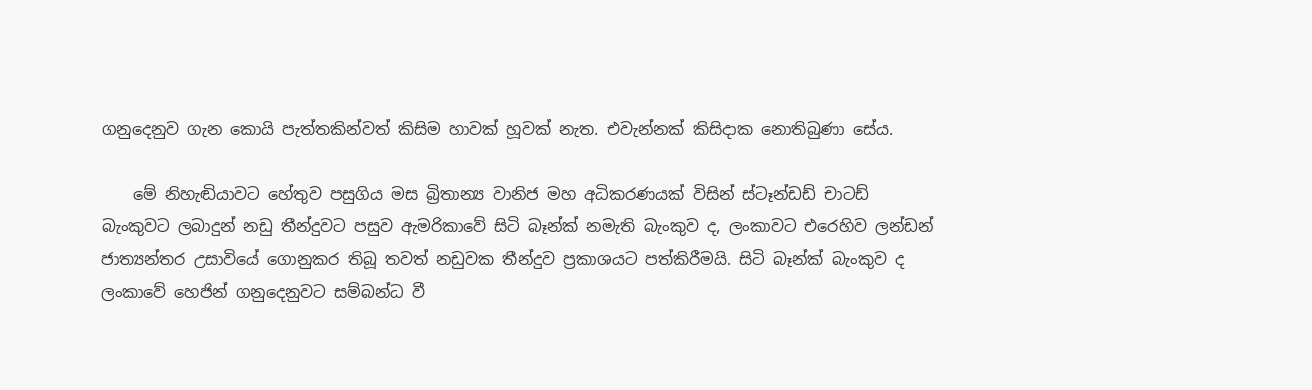ගනුදෙනුව ගැන කොයි පැත්තකින්වත් කිසිම හාවක්‌ හූවක්‌ නැත. එවැන්නක්‌ කිසිදාක නොතිබුණා සේය.

    මේ නිහැඬියාවට හේතුව පසුගිය මස බ්‍රිතාන්‍ය වානිජ මහ අධිකරණයක්‌ විසින් ස්‌ටෑන්ඩඩ් චාටඩ් බැංකුවට ලබාදුන් නඩු තීන්දුවට පසුව ඇමරිකාවේ සිටි බෑන්ක්‌ නමැති බැංකුව ද, ලංකාවට එරෙහිව ලන්ඩන් ජාත්‍යන්තර උසාවියේ ගොනුකර තිබූ තවත් නඩුවක තීන්දුව ප්‍රකාශයට පත්කිරීමයි. සිටි බෑන්ක්‌ බැංකුව ද ලංකාවේ හෙජින් ගනුදෙනුවට සම්බන්ධ වී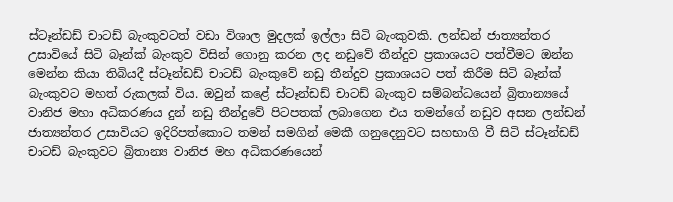ස්‌ටෑන්ඩඩ් චාටඩ් බැංකුවටත් වඩා විශාල මුදලක්‌ ඉල්ලා සිටි බැංකුවකි. ලන්ඩන් ජාත්‍යන්තර උසාවියේ සිටි බෑන්ක්‌ බැංකුව විසින් ගොනු කරන ලද නඩුවේ තීන්දුව ප්‍රකාශයට පත්වීමට ඔන්න මෙන්න කියා තිබියදී ස්‌ටෑන්ඩඩ් චාටඩ් බැංකුවේ නඩු තීන්දුව ප්‍රකාශයට පත් කිරීම සිටි බෑන්ක්‌ බැංකුවට මහත් රුකලක්‌ විය. ඔවුන් කළේ ස්‌ටෑන්ඩඩ් චාටඩ් බැංකුව සම්බන්ධයෙන් බ්‍රිතාන්‍යයේ වානිජ මහා අධිකරණය දුන් නඩු තීන්දුවේ පිටපතක්‌ ලබාගෙන එය තමන්ගේ නඩුව අසන ලන්ඩන් ජාත්‍යන්තර උසාවියට ඉදිරිපත්කොට තමන් සමගින් මෙකී ගනුදෙනුවට සහභාගි වී සිටි ස්‌ටෑන්ඩඩ් චාටඩ් බැංකුවට බ්‍රිතාන්‍ය වානිජ මහ අධිකරණයෙන්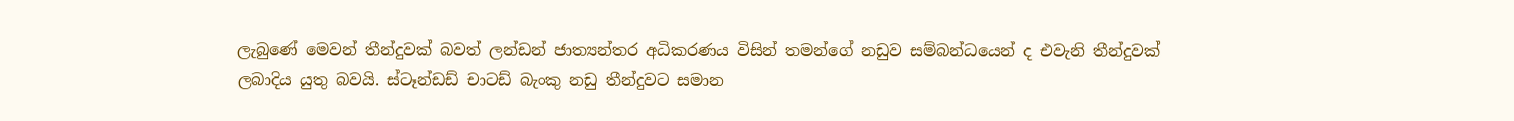ලැබුණේ මෙවන් තීන්දුවක්‌ බවත් ලන්ඩන් ජාත්‍යන්තර අධිකරණය විසින් තමන්ගේ නඩුව සම්බන්ධයෙන් ද එවැනි තීන්දුවක්‌ ලබාදිය යුතු බවයි. ස්‌ටෑන්ඩඩ් චාටඩ් බැංකු නඩු තීන්දුවට සමාන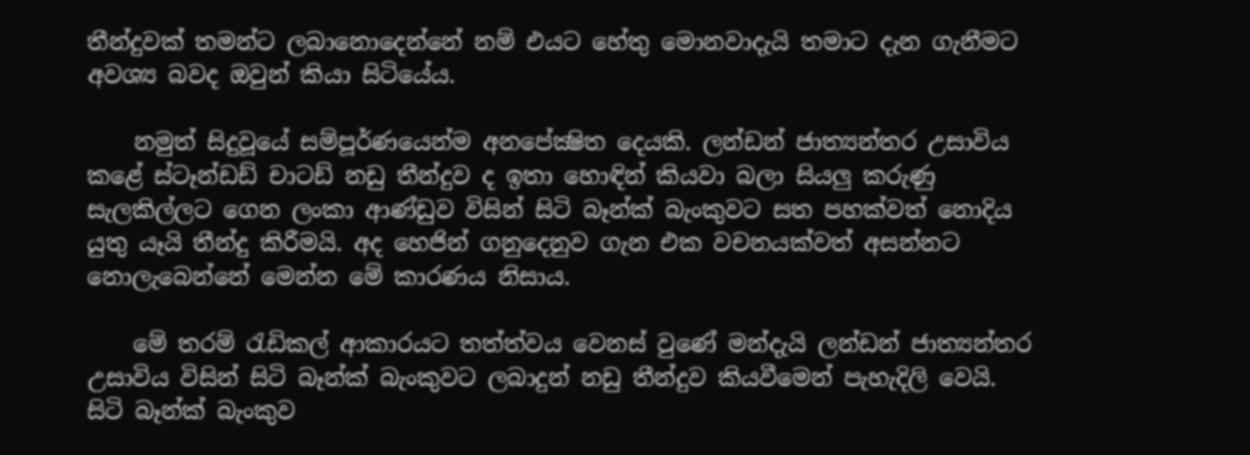තීන්දුවක්‌ තමන්ට ලබානොදෙන්නේ නම් එයට හේතු මොනවාදැයි තමාට දැන ගැනීමට අවශ්‍ය බවද ඔවුන් කියා සිටියේය.

    නමුත් සිදුවූයේ සම්පූර්ණයෙන්ම අනපේක්‍ෂිත දෙයකි. ලන්ඩන් ජාත්‍යන්තර උසාවිය කළේ ස්‌ටෑන්ඩඩ් චාටඩ් නඩු තීන්දුව ද ඉතා හොඳින් කියවා බලා සියලු කරුණු සැලකිල්ලට ගෙන ලංකා ආණ්‌ඩුව විසින් සිටි බෑන්ක්‌ බැංකුවට සත පහක්‌වත් නොදිය යුතු යෑයි තීන්දු කිරීමයි. අද හෙජින් ගනුදෙනුව ගැන එක වචනයක්‌වත් අසන්නට නොලැබෙන්නේ මෙන්න මේ කාරණය නිසාය.

    මේ තරම් රැඩිකල් ආකාරයට තත්ත්වය වෙනස්‌ වුණේ මන්දැයි ලන්ඩන් ජාත්‍යන්තර උසාවිය විසින් සිටි බෑන්ක්‌ බැංකුවට ලබාදුන් නඩු තීන්දුව කියවීමෙන් පැහැදිලි වෙයි. සිටි බෑන්ක්‌ බැංකුව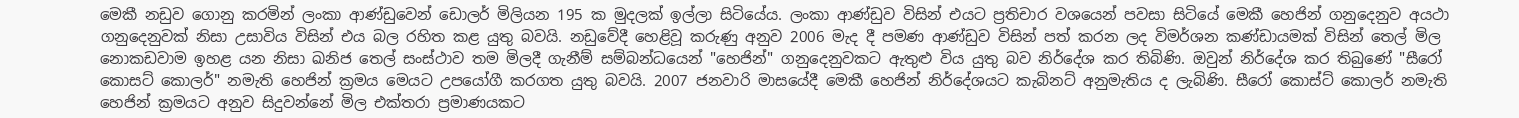මෙකී නඩුව ගොනු කරමින් ලංකා ආණ්‌ඩුවෙන් ඩොලර් මිලියන 195 ක මුදලක්‌ ඉල්ලා සිටියේය. ලංකා ආණ්‌ඩුව විසින් එයට ප්‍රතිචාර වශයෙන් පවසා සිටියේ මෙකී හෙජින් ගනුදෙනුව අයථා ගනුදෙනුවක්‌ නිසා උසාවිය විසින් එය බල රහිත කළ යුතු බවයි. නඩුවේදී හෙළිවූ කරුණු අනුව 2006 මැද දී පමණ ආණ්‌ඩුව විසින් පත් කරන ලද විමර්ශන කණ්‌ඩායමක්‌ විසින් තෙල් මිල නොකඩවාම ඉහළ යන නිසා ඛනිජ තෙල් සංස්‌ථාව තම මිලදී ගැනීම් සම්බන්ධයෙන් "හෙජින්" ගනුදෙනුවකට ඇතුළු විය යුතු බව නිර්දේශ කර තිබිණි. ඔවුන් නිර්දේශ කර තිබුණේ "සීරෝ කොසට්‌ කොලර්" නමැති හෙජින් ක්‍රමය මෙයට උපයෝගී කරගත යුතු බවයි. 2007 ජනවාරි මාසයේදී මෙකී හෙජින් නිර්දේශයට කැබිනට්‌ අනුමැතිය ද ලැබිණි. සීරෝ කොස්‌ට්‌ කොලර් නමැති හෙජින් ක්‍රමයට අනුව සිදුවන්නේ මිල එක්‌තරා ප්‍රමාණයකට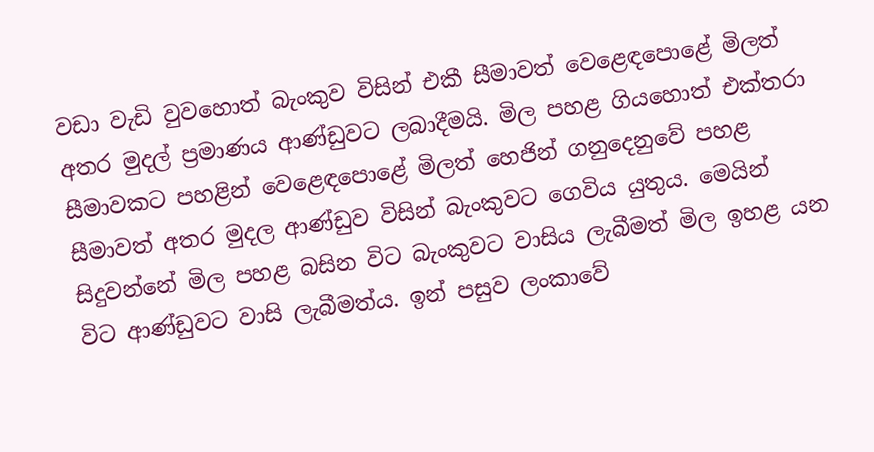වඩා වැඩි වුවහොත් බැංකුව විසින් එකී සීමාවත් වෙළෙඳපොළේ මිලත් අතර මුදල් ප්‍රමාණය ආණ්‌ඩුවට ලබාදීමයි. මිල පහළ ගියහොත් එක්‌තරා සීමාවකට පහළින් වෙළෙඳපොළේ මිලත් හෙජින් ගනුදෙනුවේ පහළ සීමාවත් අතර මුදල ආණ්‌ඩුව විසින් බැංකුවට ගෙවිය යුතුය. මෙයින් සිදුවන්නේ මිල පහළ බසින විට බැංකුවට වාසිය ලැබීමත් මිල ඉහළ යන විට ආණ්‌ඩුවට වාසි ලැබීමත්ය. ඉන් පසුව ලංකාවේ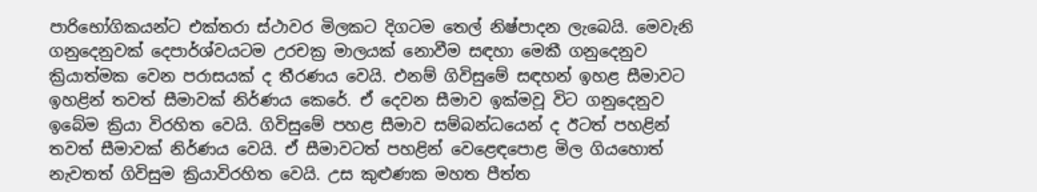පාරිභෝගිකයන්ට එක්‌තරා ස්‌ථාවර මිලකට දිගටම තෙල් නිෂ්පාදන ලැබෙයි. මෙවැනි ගනුදෙනුවක්‌ දෙපාර්ශ්වයටම උරචක්‍ර මාලයක්‌ නොවීම සඳහා මෙකී ගනුදෙනුව ක්‍රියාත්මක වෙන පරාසයක්‌ ද තීරණය වෙයි. එනම් ගිවිසුමේ සඳහන් ඉහළ සීමාවට ඉහළින් තවත් සීමාවක්‌ නිර්ණය කෙරේ. ඒ දෙවන සීමාව ඉක්‌මවූ විට ගනුදෙනුව ඉබේම ක්‍රියා විරහිත වෙයි. ගිවිසුමේ පහළ සීමාව සම්බන්ධයෙන් ද ඊටත් පහළින් තවත් සීමාවක්‌ නිර්ණය වෙයි. ඒ සීමාවටත් පහළින් වෙළෙඳපොළ මිල ගියහොත් නැවතත් ගිවිසුම ක්‍රියාවිරහිත වෙයි. උස කුළුණක මහත පීත්ත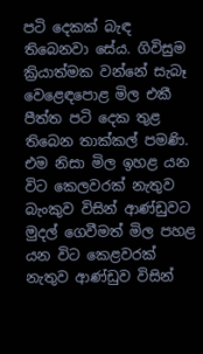පටි දෙකක්‌ බැඳ තිබෙනවා සේය. ගිවිසුම ක්‍රියාත්මක වන්නේ සැබෑ වෙළෙඳපොළ මිල එකී පීත්ත පටි දෙක තුළ තිබෙන තාක්‌කල් පමණි. එම නිසා මිල ඉහළ යන විට කෙලවරක්‌ නැතුව බැංකුව විසින් ආණ්‌ඩුවට මුදල් ගෙවීමත් මිල පහළ යන විට කෙළවරක්‌ නැතුව ආණ්‌ඩුව විසින්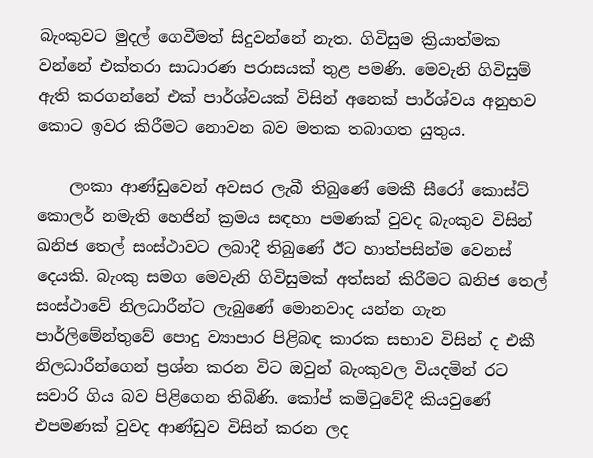බැංකුවට මුදල් ගෙවීමත් සිදුවන්නේ නැත. ගිවිසුම ක්‍රියාත්මක වන්නේ එක්‌තරා සාධාරණ පරාසයක්‌ තුළ පමණි. මෙවැනි ගිවිසුම් ඇති කරගන්නේ එක්‌ පාර්ශ්වයක්‌ විසින් අනෙක්‌ පාර්ශ්වය අනුභව කොට ඉවර කිරීමට නොවන බව මතක තබාගත යුතුය.

    ලංකා ආණ්‌ඩුවෙන් අවසර ලැබී තිබුණේ මෙකී සීරෝ කොස්‌ට්‌ කොලර් නමැති හෙජින් ක්‍රමය සඳහා පමණක්‌ වුවද බැංකුව විසින් ඛනිජ තෙල් සංස්‌ථාවට ලබාදී තිබුණේ ඊට හාත්පසින්ම වෙනස්‌ දෙයකි. බැංකු සමග මෙවැනි ගිවිසුමක්‌ අත්සන් කිරීමට ඛනිජ තෙල් සංස්‌ථාවේ නිලධාරීන්ට ලැබුණේ මොනවාද යන්න ගැන පාර්ලිමේන්තුවේ පොදු ව්‍යාපාර පිළිබඳ කාරක සභාව විසින් ද එකී නිලධාරීන්ගෙන් ප්‍රශ්න කරන විට ඔවුන් බැංකුවල වියදමින් රට සවාරි ගිය බව පිළිගෙන තිබිණි. කෝප් කමිටුවේදී කියවුණේ එපමණක්‌ වුවද ආණ්‌ඩුව විසින් කරන ලද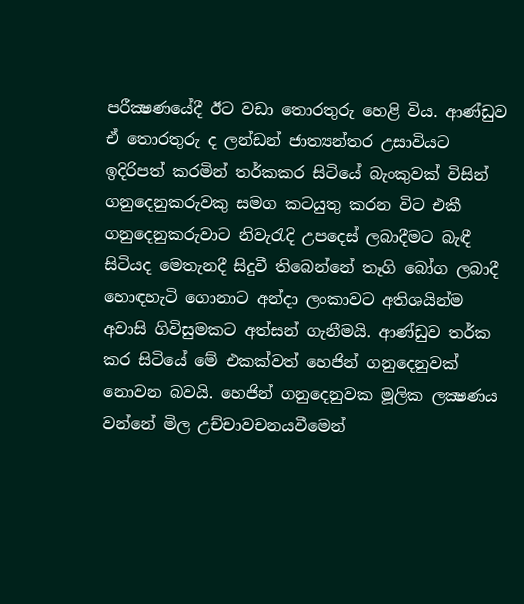පරීක්‍ෂණයේදී ඊට වඩා තොරතුරු හෙළි විය. ආණ්‌ඩුව ඒ තොරතුරු ද ලන්ඩන් ජාත්‍යන්තර උසාවියට ඉදිරිපත් කරමින් තර්කකර සිටියේ බැංකුවක්‌ විසින් ගනුදෙනුකරුවකු සමග කටයුතු කරන විට එකී ගනුදෙනුකරුවාට නිවැරැදි උපදෙස්‌ ලබාදීමට බැඳී සිටියද මෙතැනදී සිදුවී තිබෙන්නේ තෑගි බෝග ලබාදී හොඳහැටි ගොනාට අන්දා ලංකාවට අතිශයින්ම අවාසි ගිවිසුමකට අත්සන් ගැනීමයි. ආණ්‌ඩුව තර්ක කර සිටියේ මේ එකක්‌වත් හෙජින් ගනුදෙනුවක්‌ නොවන බවයි. හෙජින් ගනුදෙනුවක මූලික ලක්‍ෂණය වන්නේ මිල උච්චාවචනයවීමෙන්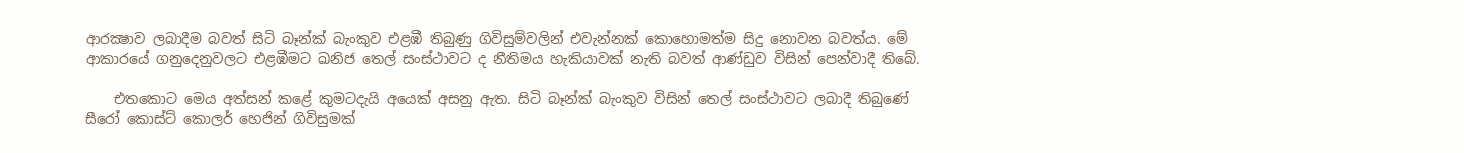ආරක්‍ෂාව ලබාදීම බවත් සිටි බෑන්ක්‌ බැංකුව එළඹී තිබුණු ගිවිසුම්වලින් එවැන්නක්‌ කොහොමත්ම සිදු නොවන බවත්ය. මේ ආකාරයේ ගනුදෙනුවලට එළඹීමට ඛනිජ තෙල් සංස්‌ථාවට ද නීතිමය හැකියාවක්‌ නැති බවත් ආණ්‌ඩුව විසින් පෙන්වාදී තිබේ.

    එතකොට මෙය අත්සන් කළේ කුමටදැයි අයෙක්‌ අසනු ඇත. සිටි බෑන්ක්‌ බැංකුව විසින් තෙල් සංස්‌ථාවට ලබාදී තිබුණේ සීරෝ කොස්‌ට්‌ කොලර් හෙජින් ගිවිසුමක්‌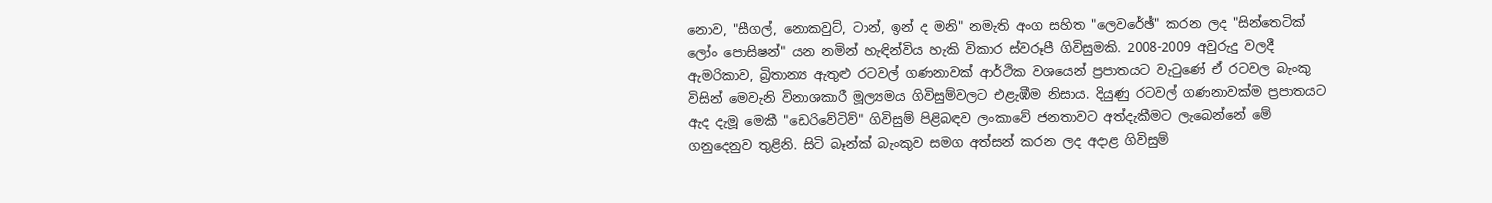නොව, "සීගල්, නොකවුට්‌, ටාන්, ඉන් ද මනි" නමැති අංග සහිත "ලෙවරේඡ්" කරන ලද "සින්තෙටික්‌ ලෝං පොසිෂන්" යන නමින් හැඳින්විය හැකි විකාර ස්‌වරූපී ගිවිසුමකි. 2008-2009 අවුරුදු වලදී ඇමරිකාව, බ්‍රිතාන්‍ය ඇතුළු රටවල් ගණනාවක්‌ ආර්ථික වශයෙන් ප්‍රපාතයට වැටුණේ ඒ රටවල බැංකු විසින් මෙවැනි විනාශකාරී මූල්‍යමය ගිවිසුම්වලට එළැඹීම නිසාය. දියුණු රටවල් ගණනාවක්‌ම ප්‍රපාතයට ඇද දැමූ මෙකී "ඩෙරිවේටිව්" ගිවිසුම් පිළිබඳව ලංකාවේ ජනතාවට අත්දැකීමට ලැබෙන්නේ මේ ගනුදෙනුව තුළිනි. සිටි බෑන්ක්‌ බැංකුව සමග අත්සන් කරන ලද අදාළ ගිවිසුම්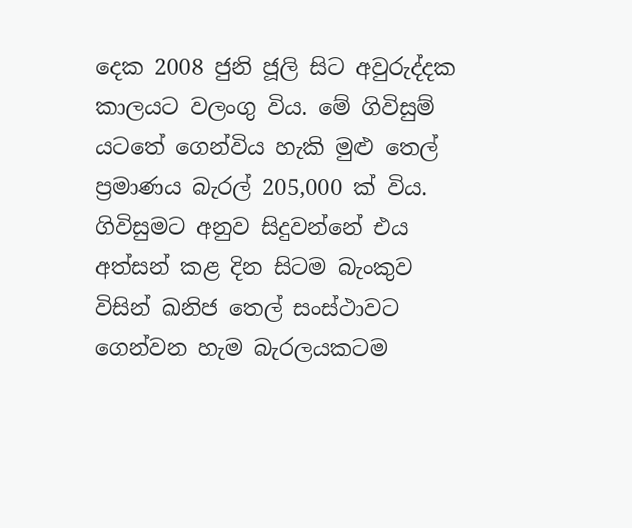දෙක 2008 ජුනි ජූලි සිට අවුරුද්දක කාලයට වලංගු විය. මේ ගිවිසුම් යටතේ ගෙන්විය හැකි මුළු තෙල් ප්‍රමාණය බැරල් 205,000 ක්‌ විය. ගිවිසුමට අනුව සිදුවන්නේ එය අත්සන් කළ දින සිටම බැංකුව විසින් ඛනිජ තෙල් සංස්‌ථාවට ගෙන්වන හැම බැරලයකටම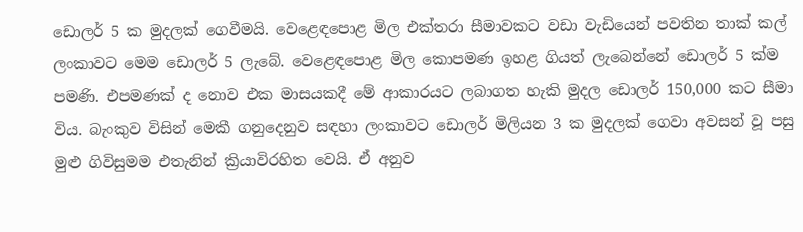ඩොලර් 5 ක මුදලක්‌ ගෙවීමයි. වෙළෙඳපොළ මිල එක්‌තරා සීමාවකට වඩා වැඩියෙන් පවතින තාක්‌ කල් ලංකාවට මෙම ඩොලර් 5 ලැබේ. වෙළෙඳපොළ මිල කොපමණ ඉහළ ගියත් ලැබෙන්නේ ඩොලර් 5 ක්‌ම පමණි. එපමණක්‌ ද නොව එක මාසයකදී මේ ආකාරයට ලබාගත හැකි මුදල ඩොලර් 150,000 කට සීමා විය. බැංකුව විසින් මෙකී ගනුදෙනුව සඳහා ලංකාවට ඩොලර් මිලියන 3 ක මුදලක්‌ ගෙවා අවසන් වූ පසු මුළු ගිවිසුමම එතැනින් ක්‍රියාවිරහිත වෙයි. ඒ අනුව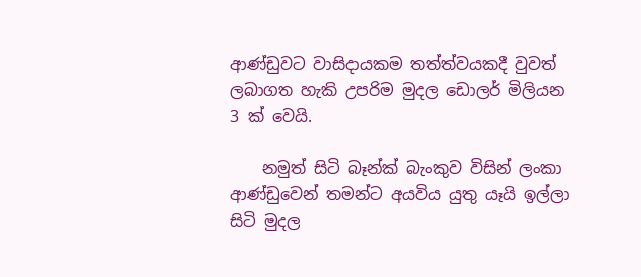ආණ්‌ඩුවට වාසිදායකම තත්ත්වයකදී වුවත් ලබාගත හැකි උපරිම මුදල ඩොලර් මිලියන 3 ක්‌ වෙයි.

    නමුත් සිටි බෑන්ක්‌ බැංකුව විසින් ලංකා ආණ්‌ඩුවෙන් තමන්ට අයවිය යුතු යෑයි ඉල්ලා සිටි මුදල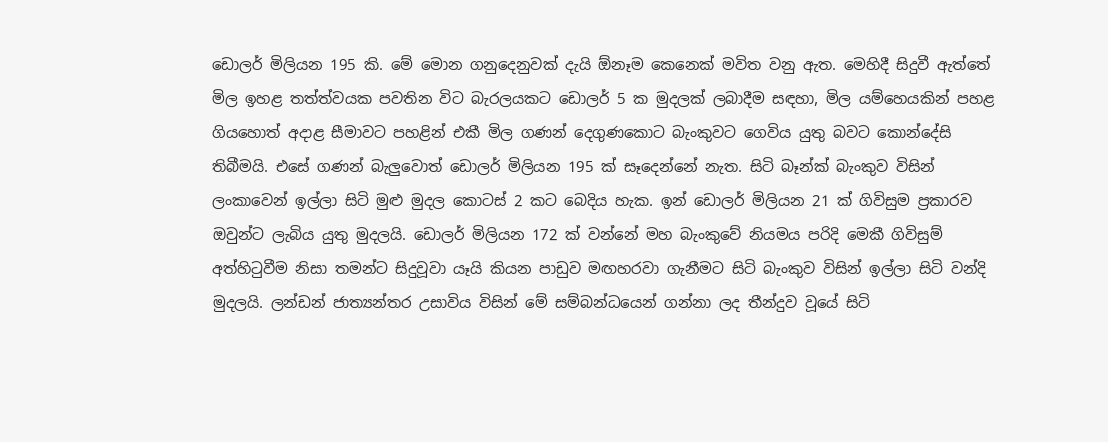ඩොලර් මිලියන 195 කි. මේ මොන ගනුදෙනුවක්‌ දැයි ඕනෑම කෙනෙක්‌ මවිත වනු ඇත. මෙහිදී සිදුවී ඇත්තේ මිල ඉහළ තත්ත්වයක පවතින විට බැරලයකට ඩොලර් 5 ක මුදලක්‌ ලබාදීම සඳහා, මිල යම්හෙයකින් පහළ ගියහොත් අදාළ සීමාවට පහළින් එකී මිල ගණන් දෙගුණකොට බැංකුවට ගෙවිය යුතු බවට කොන්දේසි තිබීමයි. එසේ ගණන් බැලුවොත් ඩොලර් මිලියන 195 ක්‌ සෑදෙන්නේ නැත. සිටි බෑන්ක්‌ බැංකුව විසින් ලංකාවෙන් ඉල්ලා සිටි මුළු මුදල කොටස්‌ 2 කට බෙදිය හැක. ඉන් ඩොලර් මිලියන 21 ක්‌ ගිවිසුම ප්‍රකාරව ඔවුන්ට ලැබිය යුතු මුදලයි. ඩොලර් මිලියන 172 ක්‌ වන්නේ මහ බැංකුවේ නියමය පරිදි මෙකී ගිවිසුම් අත්හිටුවීම නිසා තමන්ට සිදුවූවා යෑයි කියන පාඩුව මඟහරවා ගැනීමට සිටි බැංකුව විසින් ඉල්ලා සිටි වන්දි මුදලයි. ලන්ඩන් ජාත්‍යන්තර උසාවිය විසින් මේ සම්බන්ධයෙන් ගන්නා ලද තීන්දුව වූයේ සිටි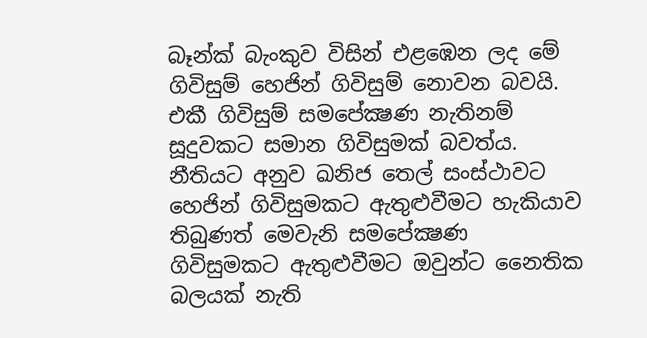බෑන්ක්‌ බැංකුව විසින් එළඹෙන ලද මේ ගිවිසුම් හෙජින් ගිවිසුම් නොවන බවයි. එකී ගිවිසුම් සමපේක්‍ෂණ නැතිනම් සූදුවකට සමාන ගිවිසුමක්‌ බවත්ය. නීතියට අනුව ඛනිජ තෙල් සංස්‌ථාවට හෙජින් ගිවිසුමකට ඇතුළුවීමට හැකියාව තිබුණත් මෙවැනි සමපේක්‍ෂණ ගිවිසුමකට ඇතුළුවීමට ඔවුන්ට නෛතික බලයක්‌ නැති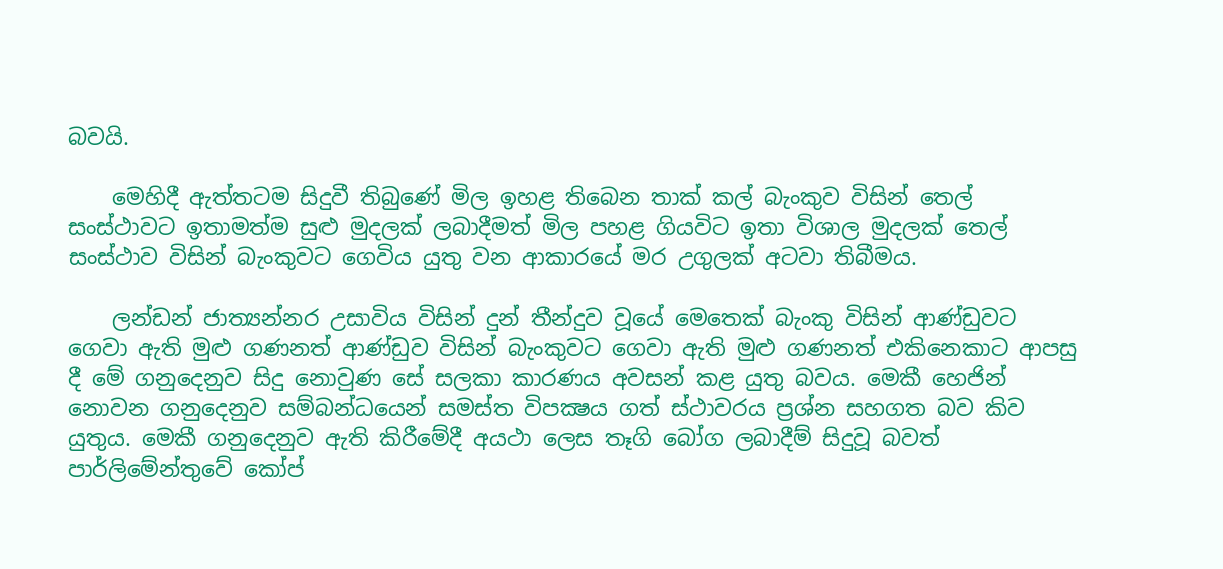බවයි.

    මෙහිදී ඇත්තටම සිදුවී තිබුණේ මිල ඉහළ තිබෙන තාක්‌ කල් බැංකුව විසින් තෙල් සංස්‌ථාවට ඉතාමත්ම සුළු මුදලක්‌ ලබාදීමත් මිල පහළ ගියවිට ඉතා විශාල මුදලක්‌ තෙල් සංස්‌ථාව විසින් බැංකුවට ගෙවිය යුතු වන ආකාරයේ මර උගුලක්‌ අටවා තිබීමය.

    ලන්ඩන් ජාත්‍යන්නර උසාවිය විසින් දුන් තීන්දුව වූයේ මෙතෙක්‌ බැංකු විසින් ආණ්‌ඩුවට ගෙවා ඇති මුළු ගණනත් ආණ්‌ඩුව විසින් බැංකුවට ගෙවා ඇති මුළු ගණනත් එකිනෙකාට ආපසු දී මේ ගනුදෙනුව සිදු නොවුණ සේ සලකා කාරණය අවසන් කළ යුතු බවය. මෙකී හෙජින් නොවන ගනුදෙනුව සම්බන්ධයෙන් සමස්‌ත විපක්‍ෂය ගත් ස්‌ථාවරය ප්‍රශ්න සහගත බව කිව යුතුය. මෙකී ගනුදෙනුව ඇති කිරීමේදී අයථා ලෙස තෑගි බෝග ලබාදීම් සිදුවූ බවත් පාර්ලිමේන්තුවේ කෝප්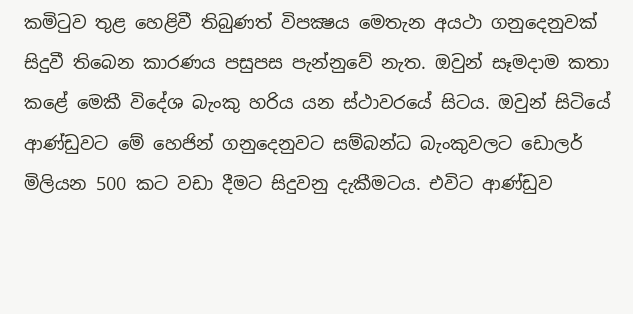කමිටුව තුළ හෙළිවී තිබුණත් විපක්‍ෂය මෙතැන අයථා ගනුදෙනුවක්‌ සිදුවී තිබෙන කාරණය පසුපස පැන්නුවේ නැත. ඔවුන් සෑමදාම කතා කළේ මෙකී විදේශ බැංකු හරිය යන ස්‌ථාවරයේ සිටය. ඔවුන් සිටියේ ආණ්‌ඩුවට මේ හෙජින් ගනුදෙනුවට සම්බන්ධ බැංකුවලට ඩොලර් මිලියන 500 කට වඩා දීමට සිදුවනු දැකීමටය. එවිට ආණ්‌ඩුව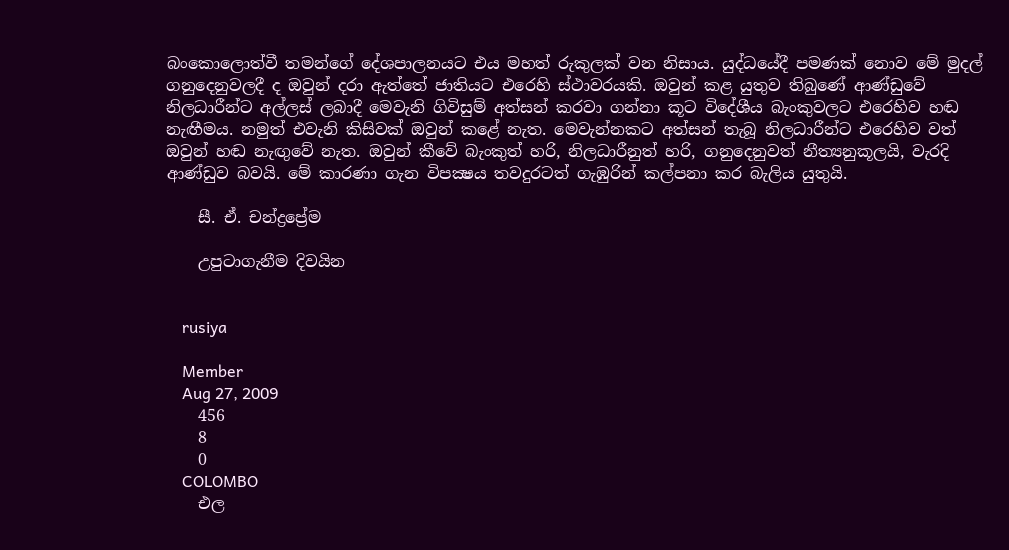බංකොලොත්වී තමන්ගේ දේශපාලනයට එය මහත් රුකුලක්‌ වන නිසාය. යුද්ධයේදී පමණක්‌ නොව මේ මුදල් ගනුදෙනුවලදී ද ඔවුන් දරා ඇත්තේ ජාතියට එරෙහි ස්‌ථාවරයකි. ඔවුන් කළ යුතුව තිබුණේ ආණ්‌ඩුවේ නිලධාරීන්ට අල්ලස්‌ ලබාදී මෙවැනි ගිවිසුම් අත්සන් කරවා ගන්නා කූට විදේශීය බැංකුවලට එරෙහිව හඬ නැඟීමය. නමුත් එවැනි කිසිවක්‌ ඔවුන් කළේ නැත. මෙවැන්නකට අත්සන් තැබූ නිලධාරීන්ට එරෙහිව වත් ඔවුන් හඬ නැඟුවේ නැත. ඔවුන් කීවේ බැංකුත් හරි, නිලධාරීනුත් හරි, ගනුදෙනුවත් නීත්‍යනුකූලයි, වැරදි ආණ්‌ඩුව බවයි. මේ කාරණා ගැන විපක්‍ෂය තවදුරටත් ගැඹුරින් කල්පනා කර බැලිය යුතුයි.

    සී. ඒ. චන්ද්‍රප්‍රේම

    උපුටාගැනීම දිවයින


    rusiya

    Member
    Aug 27, 2009
    456
    8
    0
    COLOMBO
    එල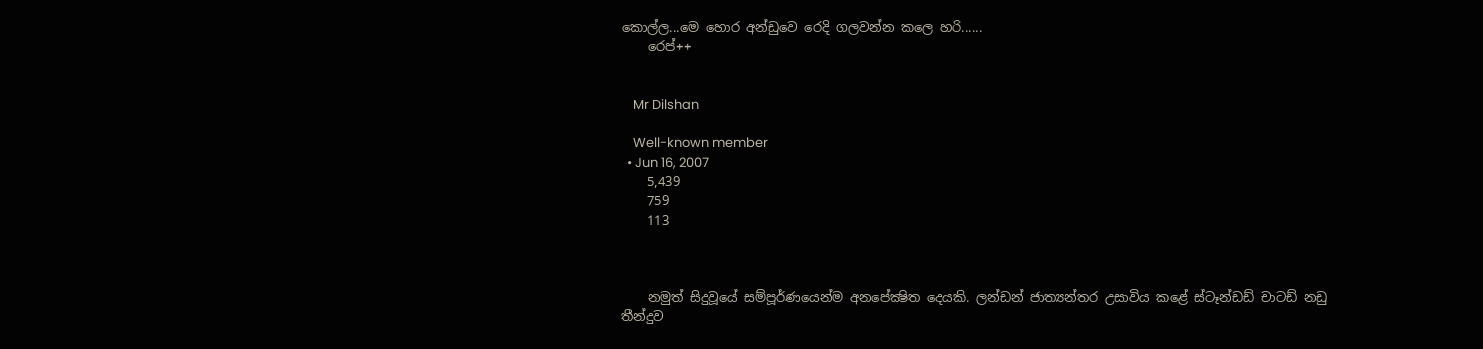කොල්ල...මෙ හොර අන්ඩුවෙ රෙදි ගලවන්න කලෙ හරි......
    රෙප්++


    Mr Dilshan

    Well-known member
  • Jun 16, 2007
    5,439
    759
    113



    නමුත් සිදුවූයේ සම්පූර්ණයෙන්ම අනපේක්‍ෂිත දෙයකි. ලන්ඩන් ජාත්‍යන්තර උසාවිය කළේ ස්‌ටෑන්ඩඩ් චාටඩ් නඩු තීන්දුව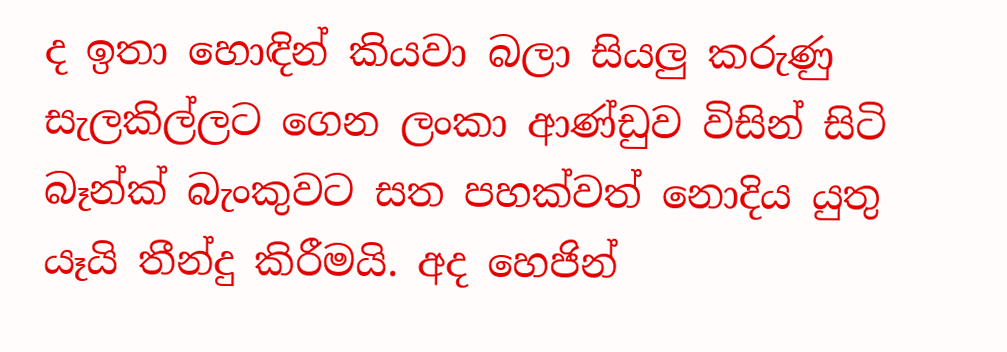ද ඉතා හොඳින් කියවා බලා සියලු කරුණු සැලකිල්ලට ගෙන ලංකා ආණ්‌ඩුව විසින් සිටි බෑන්ක්‌ බැංකුවට සත පහක්‌වත් නොදිය යුතු යෑයි තීන්දු කිරීමයි. අද හෙජින්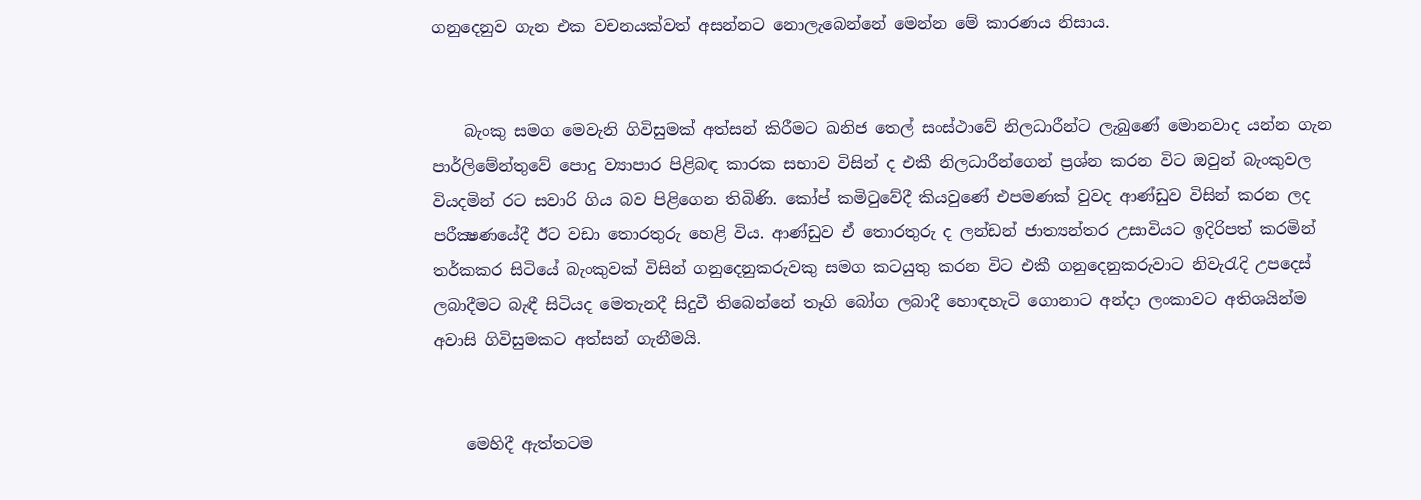ගනුදෙනුව ගැන එක වචනයක්‌වත් අසන්නට නොලැබෙන්නේ මෙන්න මේ කාරණය නිසාය.


    බැංකු සමග මෙවැනි ගිවිසුමක්‌ අත්සන් කිරීමට ඛනිජ තෙල් සංස්‌ථාවේ නිලධාරීන්ට ලැබුණේ මොනවාද යන්න ගැන පාර්ලිමේන්තුවේ පොදු ව්‍යාපාර පිළිබඳ කාරක සභාව විසින් ද එකී නිලධාරීන්ගෙන් ප්‍රශ්න කරන විට ඔවුන් බැංකුවල වියදමින් රට සවාරි ගිය බව පිළිගෙන තිබිණි. කෝප් කමිටුවේදී කියවුණේ එපමණක්‌ වුවද ආණ්‌ඩුව විසින් කරන ලද පරීක්‍ෂණයේදී ඊට වඩා තොරතුරු හෙළි විය. ආණ්‌ඩුව ඒ තොරතුරු ද ලන්ඩන් ජාත්‍යන්තර උසාවියට ඉදිරිපත් කරමින් තර්කකර සිටියේ බැංකුවක්‌ විසින් ගනුදෙනුකරුවකු සමග කටයුතු කරන විට එකී ගනුදෙනුකරුවාට නිවැරැදි උපදෙස්‌ ලබාදීමට බැඳී සිටියද මෙතැනදී සිදුවී තිබෙන්නේ තෑගි බෝග ලබාදී හොඳහැටි ගොනාට අන්දා ලංකාවට අතිශයින්ම අවාසි ගිවිසුමකට අත්සන් ගැනීමයි.


    මෙහිදී ඇත්තටම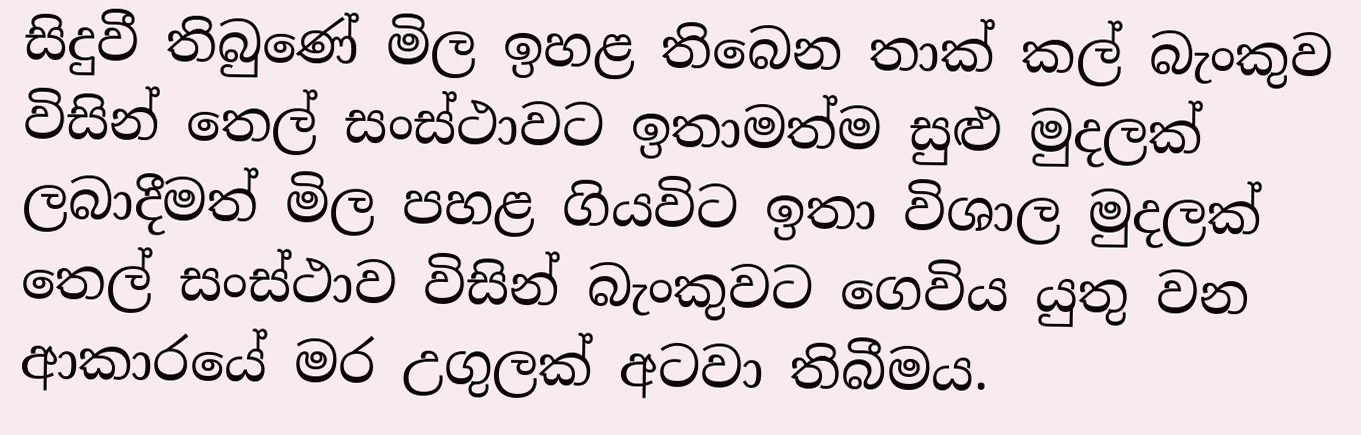සිදුවී තිබුණේ මිල ඉහළ තිබෙන තාක්‌ කල් බැංකුව විසින් තෙල් සංස්‌ථාවට ඉතාමත්ම සුළු මුදලක්‌ ලබාදීමත් මිල පහළ ගියවිට ඉතා විශාල මුදලක්‌ තෙල් සංස්‌ථාව විසින් බැංකුවට ගෙවිය යුතු වන ආකාරයේ මර උගුලක්‌ අටවා තිබීමය.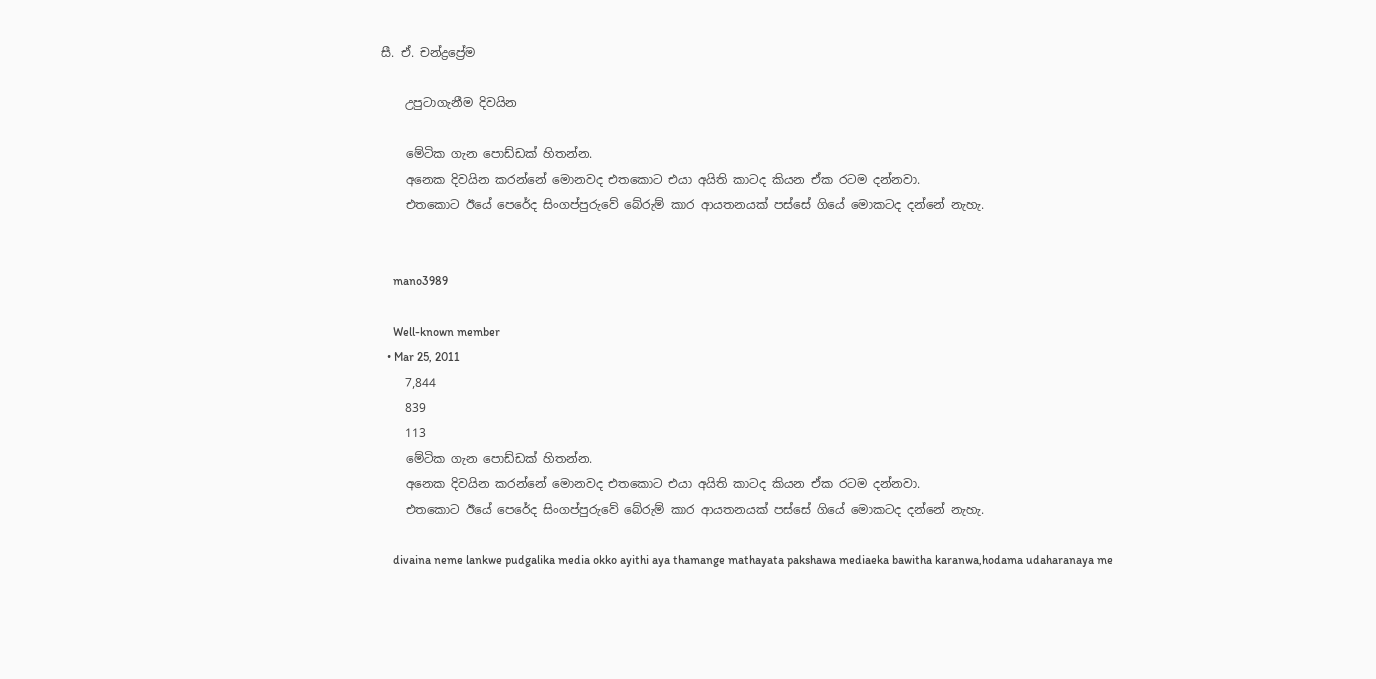සී. ඒ. චන්ද්‍රප්‍රේම

    උපුටාගැනීම දිවයින

    මේටික ගැන පොඩ්ඩක් හිතන්න.
    අනෙක දිවයින කරන්නේ මොනවද එතකොට එයා අයිති කාටද කියන ඒක රටම දන්නවා.
    එතකොට ඊයේ පෙරේද සිංගප්පුරුවේ බේරුම් කාර ආයතනයක් පස්සේ ගියේ මොකටද දන්නේ නැහැ.


    mano3989

    Well-known member
  • Mar 25, 2011
    7,844
    839
    113
    මේටික ගැන පොඩ්ඩක් හිතන්න.
    අනෙක දිවයින කරන්නේ මොනවද එතකොට එයා අයිති කාටද කියන ඒක රටම දන්නවා.
    එතකොට ඊයේ පෙරේද සිංගප්පුරුවේ බේරුම් කාර ආයතනයක් පස්සේ ගියේ මොකටද දන්නේ නැහැ.

    divaina neme lankwe pudgalika media okko ayithi aya thamange mathayata pakshawa mediaeka bawitha karanwa,hodama udaharanaya me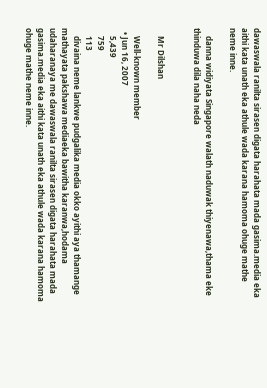dawaswala ranilta sirasen digata harahata mada gasima.media eka aithi kata unath eka athule wada karana hamoma ohuge mathe neme inne.

    danna widiyata Singapore walath naduwak thiyenawa,thama eke thinduwa dila naha neda


    Mr Dilshan

    Well-known member
  • Jun 16, 2007
    5,439
    759
    113
    divaina neme lankwe pudgalika media okko ayithi aya thamange mathayata pakshawa mediaeka bawitha karanwa,hodama udaharanaya me dawaswala ranilta sirasen digata harahata mada gasima.media eka aithi kata unath eka athule wada karana hamoma ohuge mathe neme inne.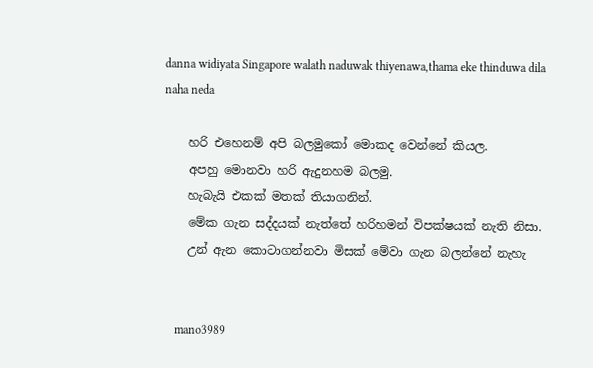danna widiyata Singapore walath naduwak thiyenawa,thama eke thinduwa dila naha neda

    හරි එහෙනම් අපි බලමුකෝ මොකද වෙන්නේ කියල.
    අපහු මොනවා හරි ඇදුනහම බලමු.
    හැබැයි එකක් මතක් තියාගනින්.
    මේක ගැන සද්දයක් නැත්තේ හරිහමන් විපක්ෂයක් නැති නිසා.
    උන් ඇන කොටාගන්නවා මිසක් මේවා ගැන බලන්නේ නැහැ


    mano3989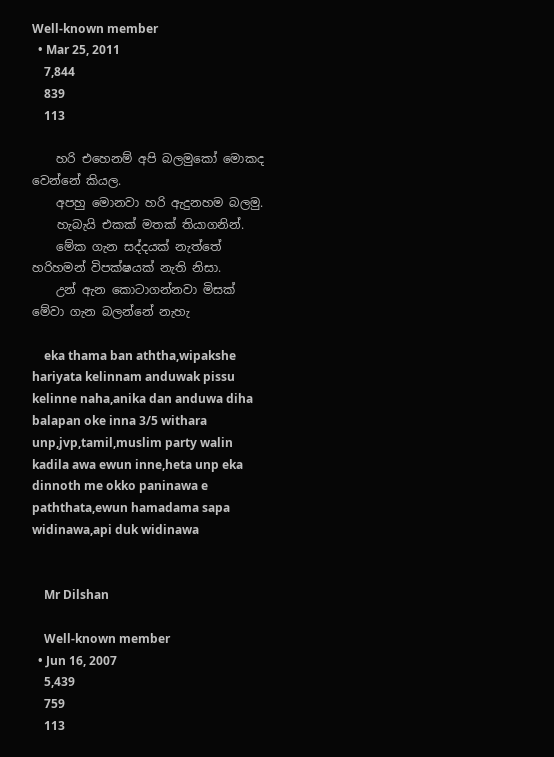Well-known member
  • Mar 25, 2011
    7,844
    839
    113

    හරි එහෙනම් අපි බලමුකෝ මොකද වෙන්නේ කියල.
    අපහු මොනවා හරි ඇදුනහම බලමු.
    හැබැයි එකක් මතක් තියාගනින්.
    මේක ගැන සද්දයක් නැත්තේ හරිහමන් විපක්ෂයක් නැති නිසා.
    උන් ඇන කොටාගන්නවා මිසක් මේවා ගැන බලන්නේ නැහැ

    eka thama ban aththa,wipakshe hariyata kelinnam anduwak pissu kelinne naha,anika dan anduwa diha balapan oke inna 3/5 withara unp,jvp,tamil,muslim party walin kadila awa ewun inne,heta unp eka dinnoth me okko paninawa e paththata,ewun hamadama sapa widinawa,api duk widinawa


    Mr Dilshan

    Well-known member
  • Jun 16, 2007
    5,439
    759
    113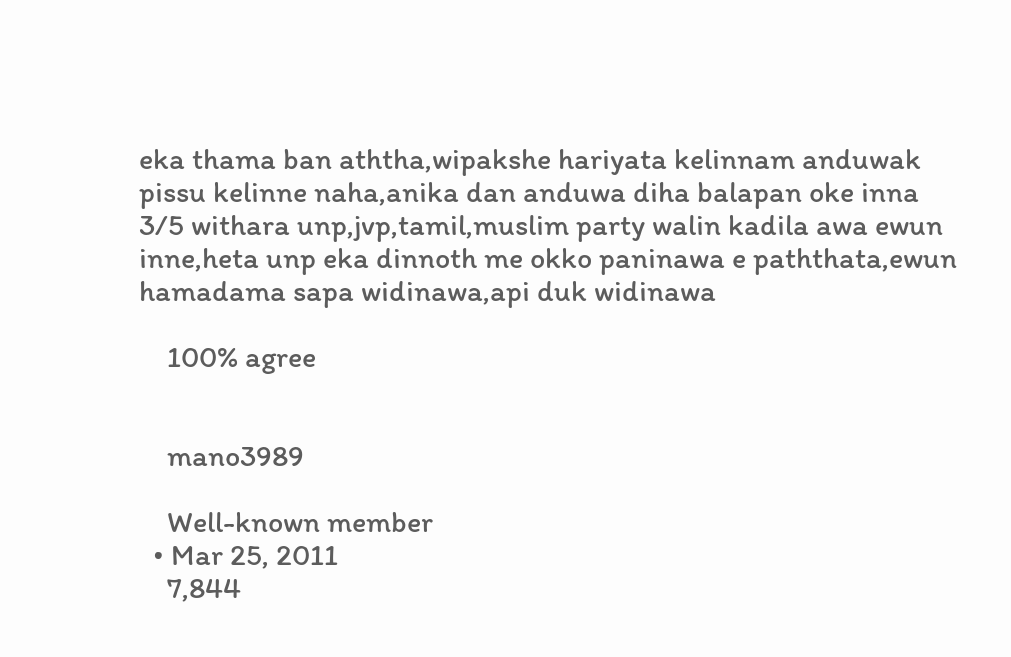eka thama ban aththa,wipakshe hariyata kelinnam anduwak pissu kelinne naha,anika dan anduwa diha balapan oke inna 3/5 withara unp,jvp,tamil,muslim party walin kadila awa ewun inne,heta unp eka dinnoth me okko paninawa e paththata,ewun hamadama sapa widinawa,api duk widinawa

    100% agree


    mano3989

    Well-known member
  • Mar 25, 2011
    7,844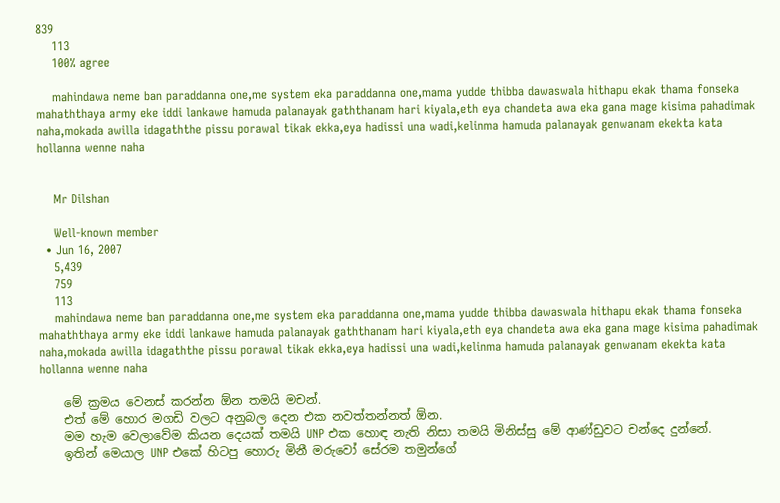839
    113
    100% agree

    mahindawa neme ban paraddanna one,me system eka paraddanna one,mama yudde thibba dawaswala hithapu ekak thama fonseka mahaththaya army eke iddi lankawe hamuda palanayak gaththanam hari kiyala,eth eya chandeta awa eka gana mage kisima pahadimak naha,mokada awilla idagaththe pissu porawal tikak ekka,eya hadissi una wadi,kelinma hamuda palanayak genwanam ekekta kata hollanna wenne naha


    Mr Dilshan

    Well-known member
  • Jun 16, 2007
    5,439
    759
    113
    mahindawa neme ban paraddanna one,me system eka paraddanna one,mama yudde thibba dawaswala hithapu ekak thama fonseka mahaththaya army eke iddi lankawe hamuda palanayak gaththanam hari kiyala,eth eya chandeta awa eka gana mage kisima pahadimak naha,mokada awilla idagaththe pissu porawal tikak ekka,eya hadissi una wadi,kelinma hamuda palanayak genwanam ekekta kata hollanna wenne naha

    මේ ක්‍රමය වෙනස් කරන්න ඕන තමයි මචන්.
    එත් මේ හොර මගඩි වලට අනුබල දෙන එක නවත්තන්නත් ඕන.
    මම හැම වෙලාවේම කියන දෙයක් තමයි UNP එක හොඳ නැති නිසා තමයි මිනිස්සු මේ ආණ්ඩුවට චන්දෙ දුන්නේ.
    ඉතින් මෙයාල UNP එකේ හිටපු හොරු මිනී මරුවෝ සේරම තමුන්ගේ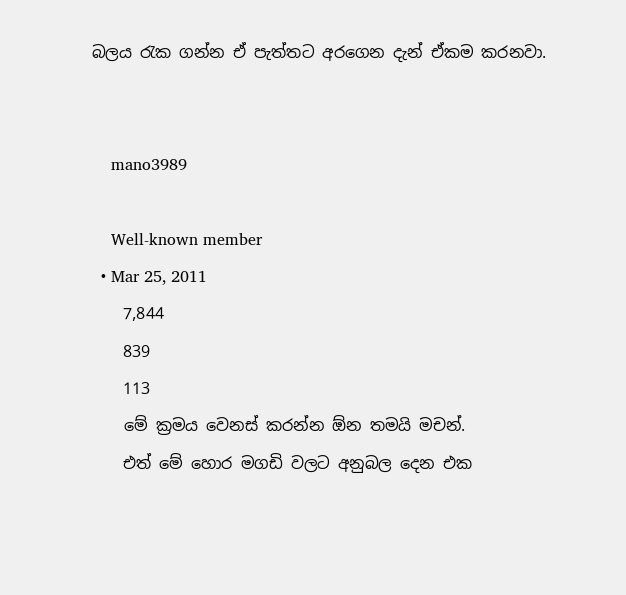බලය රැක ගන්න ඒ පැත්තට අරගෙන දැන් ඒකම කරනවා.


    mano3989

    Well-known member
  • Mar 25, 2011
    7,844
    839
    113
    මේ ක්‍රමය වෙනස් කරන්න ඕන තමයි මචන්.
    එත් මේ හොර මගඩි වලට අනුබල දෙන එක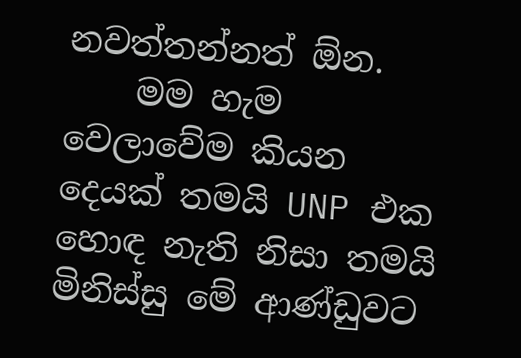නවත්තන්නත් ඕන.
    මම හැම වෙලාවේම කියන දෙයක් තමයි UNP එක හොඳ නැති නිසා තමයි මිනිස්සු මේ ආණ්ඩුවට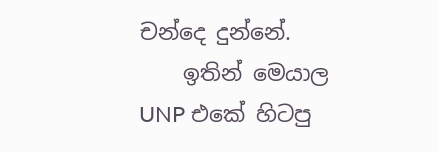චන්දෙ දුන්නේ.
    ඉතින් මෙයාල UNP එකේ හිටපු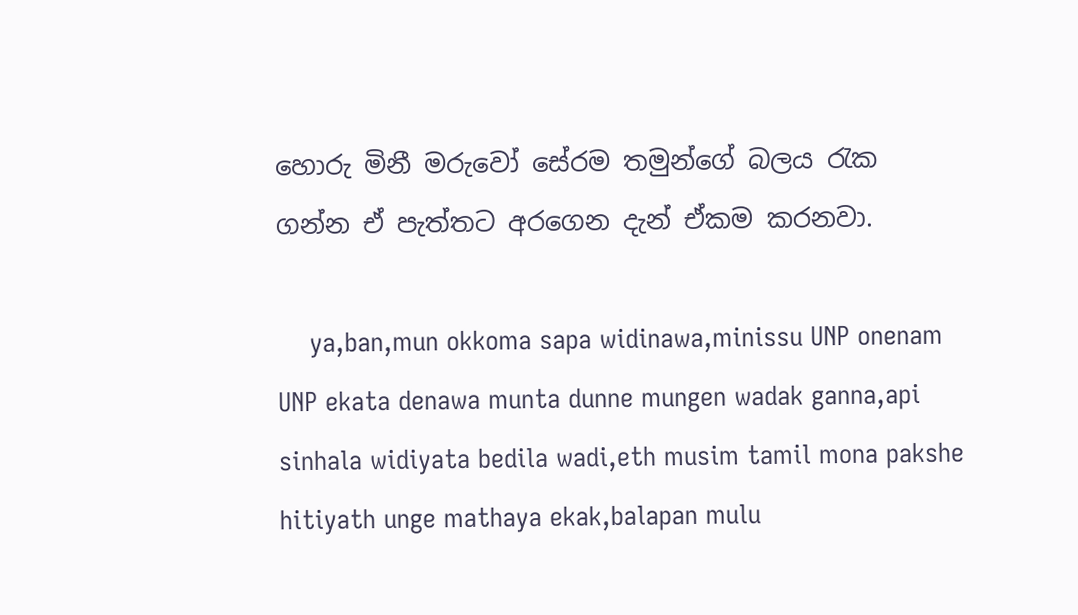හොරු මිනී මරුවෝ සේරම තමුන්ගේ බලය රැක ගන්න ඒ පැත්තට අරගෙන දැන් ඒකම කරනවා.

    ya,ban,mun okkoma sapa widinawa,minissu UNP onenam UNP ekata denawa munta dunne mungen wadak ganna,api sinhala widiyata bedila wadi,eth musim tamil mona pakshe hitiyath unge mathaya ekak,balapan mulu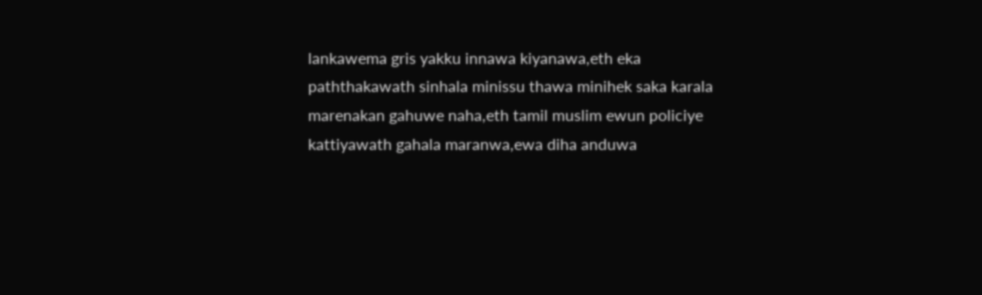lankawema gris yakku innawa kiyanawa,eth eka paththakawath sinhala minissu thawa minihek saka karala marenakan gahuwe naha,eth tamil muslim ewun policiye kattiyawath gahala maranwa,ewa diha anduwa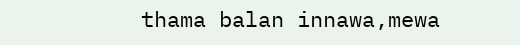thama balan innawa,mewa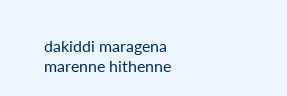dakiddi maragena marenne hithenne